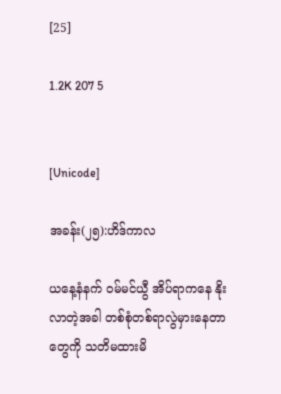[25]

1.2K 207 5


[Unicode]

အခန်း(၂၅):ဟိဒ်ကာလ

ယနေ့နံနက် ဝမ်မင်ယွီ အိပ်ရာကနေ နိုးလာတဲ့အခါ တစ်စုံတစ်ရာလွဲမှားနေတာတွေကို သတိမထားမိ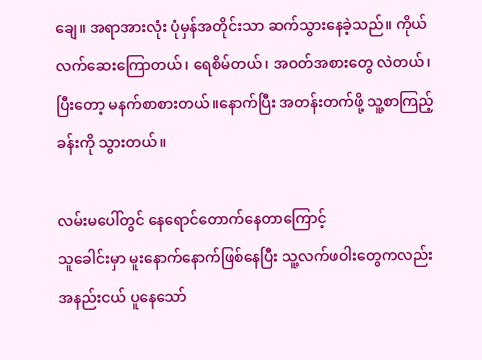ချေ။ အရာအားလုံး ပုံမှန်အတိုင်းသာ ဆက်သွားနေခဲ့သည်။ ကိုယ်လက်ဆေးကြောတယ်၊ ရေစိမ်တယ်၊ အဝတ်အစားတွေ လဲတယ်၊ ပြီးတော့ မနက်စာစားတယ်။နောက်ပြီး အတန်းတက်ဖို့ သူ့စာကြည့်ခန်းကို သွားတယ်။

လမ်းမပေါ်တွင် နေရောင်တောက်နေတာကြောင့်
သူခေါင်းမှာ မူးနောက်နောက်ဖြစ်နေပြီး သူ့လက်ဖဝါးတွေကလည်း အနည်းငယ် ပူနေသော်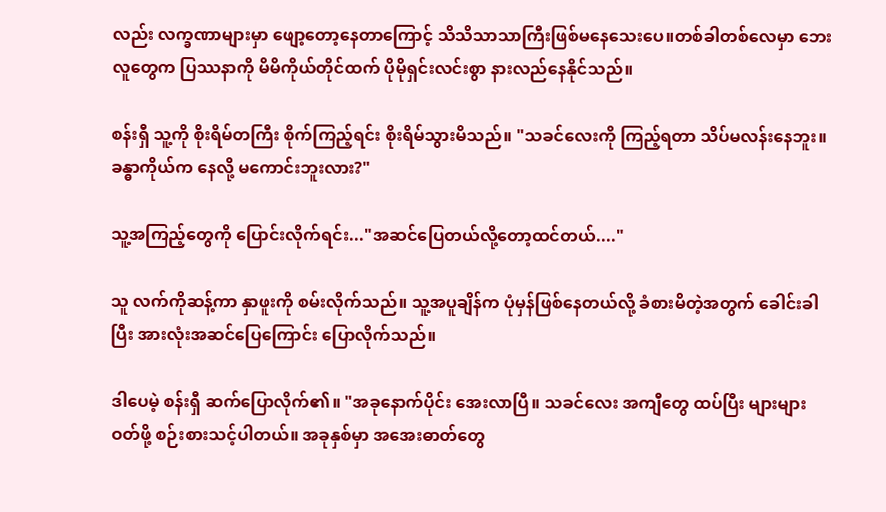လည်း လက္ခဏာများမှာ ဖျော့တော့နေတာကြောင့် သိသိသာသာကြီးဖြစ်မနေသေးပေ။တစ်ခါတစ်လေမှာ ဘေးလူတွေက ပြဿနာကို မိမိကိုယ်တိုင်ထက် ပိုမိုရှင်းလင်းစွာ နားလည်နေနိုင်သည်။

စန်းရှီ သူ့ကို စိုးရိမ်တကြီး စိုက်ကြည့်ရင်း စိုးရိမ်သွားမိသည်။ "သခင်လေးကို ကြည့်ရတာ သိပ်မလန်းနေဘူး။ခန္ဓာကိုယ်က နေလို့ မကောင်းဘူးလား?"

သူ့အကြည့်တွေကို ပြောင်းလိုက်ရင်း..."အဆင်ပြေတယ်လို့တော့ထင်တယ်...."

သူ လက်ကိုဆန့်ကာ နှာဖူးကို စမ်းလိုက်သည်။ သူ့အပူချိန်က ပုံမှန်ဖြစ်နေတယ်လို့ ခံစားမိတဲ့အတွက် ခေါင်းခါပြီး အားလုံးအဆင်ပြေကြောင်း ပြောလိုက်သည်။

ဒါပေမဲ့ စန်းရှီ ဆက်ပြောလိုက်၏။ "အခုနောက်ပိုင်း အေးလာပြီ။ သခင်လေး အကျီတွေ ထပ်ပြီး များများဝတ်ဖို့ စဉ်းစားသင့်ပါတယ်။ အခုနှစ်မှာ အအေးဓာတ်တွေ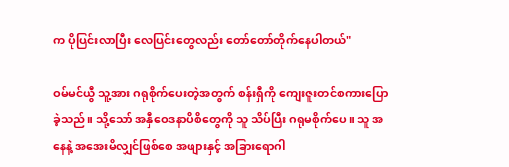က ပိုပြင်းလာပြီး လေပြင်းတွေလည်း တော်တော်တိုက်နေပါတယ်"

ဝမ်မင်ယွီ သူ့အား ဂရုစိုက်ပေးတဲ့အတွက် စန်းရှီကို ကျေးဇူးတင်စကားပြောခဲ့သည်။ သို့သော် အနှီဝေဒနာပိစိတွေကို သူ သိပ်ပြီး ဂရုမစိုက်ပေ။ သူ အနေနဲ့ အအေးမိလျှင်ဖြစ်စေ အဖျားနှင့် အခြားရောဂါ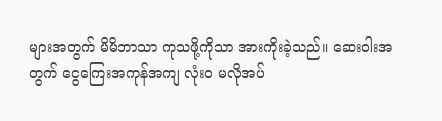များအတွက် မိမိဘာသာ ကုသဖို့ကိုသာ အားကိုးခဲ့သည်။ ဆေးဝါးအတွက် ငွေကြေးအကုန်အကျ လုံးဝ မလိုအပ်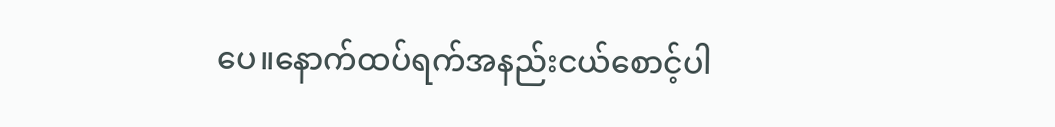ပေ။နောက်ထပ်ရက်အနည်းငယ်စောင့်ပါ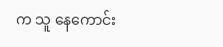က သူ နေကောင်း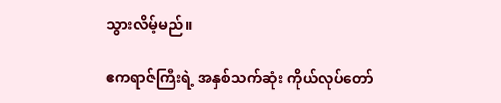သွားလိမ့်မည်။

ဧကရာဇ်ကြီးရဲ့ အနှစ်သက်ဆုံး ကိုယ်လုပ်တော်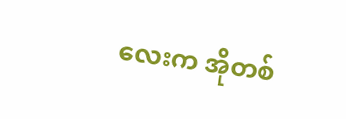လေးက အိုတစ်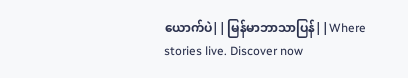ယောက်ပဲ||မြန်မာဘာသာပြန်||Where stories live. Discover now